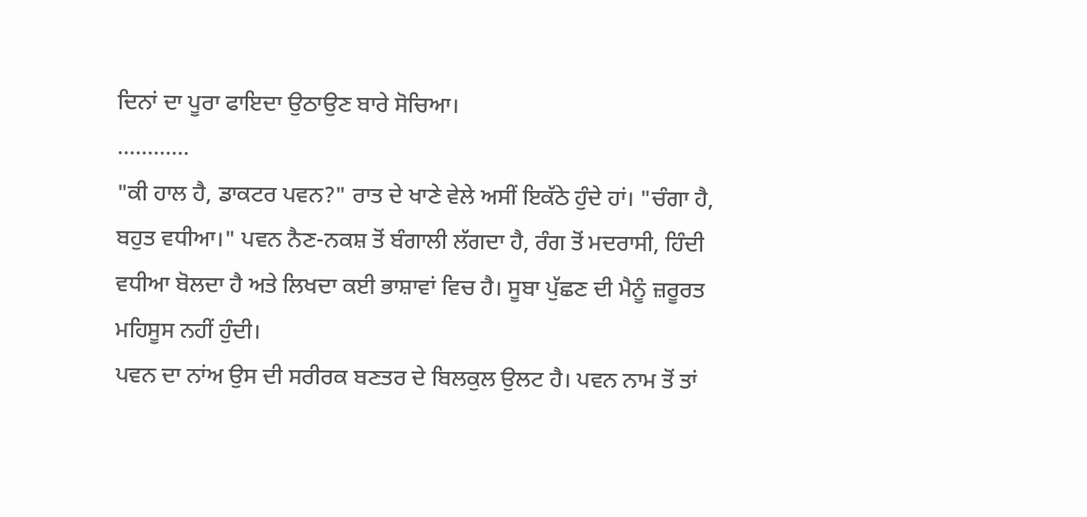ਦਿਨਾਂ ਦਾ ਪੂਰਾ ਫਾਇਦਾ ਉਠਾਉਣ ਬਾਰੇ ਸੋਚਿਆ।
............
"ਕੀ ਹਾਲ ਹੈ, ਡਾਕਟਰ ਪਵਨ?" ਰਾਤ ਦੇ ਖਾਣੇ ਵੇਲੇ ਅਸੀਂ ਇਕੱਠੇ ਹੁੰਦੇ ਹਾਂ। "ਚੰਗਾ ਹੈ, ਬਹੁਤ ਵਧੀਆ।" ਪਵਨ ਨੈਣ-ਨਕਸ਼ ਤੋਂ ਬੰਗਾਲੀ ਲੱਗਦਾ ਹੈ, ਰੰਗ ਤੋਂ ਮਦਰਾਸੀ, ਹਿੰਦੀ ਵਧੀਆ ਬੋਲਦਾ ਹੈ ਅਤੇ ਲਿਖਦਾ ਕਈ ਭਾਸ਼ਾਵਾਂ ਵਿਚ ਹੈ। ਸੂਬਾ ਪੁੱਛਣ ਦੀ ਮੈਨੂੰ ਜ਼ਰੂਰਤ ਮਹਿਸੂਸ ਨਹੀਂ ਹੁੰਦੀ।
ਪਵਨ ਦਾ ਨਾਂਅ ਉਸ ਦੀ ਸਰੀਰਕ ਬਣਤਰ ਦੇ ਬਿਲਕੁਲ ਉਲਟ ਹੈ। ਪਵਨ ਨਾਮ ਤੋਂ ਤਾਂ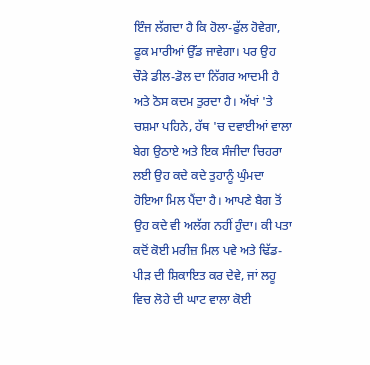ਇੰਜ ਲੱਗਦਾ ਹੈ ਕਿ ਹੋਲਾ-ਫੁੱਲ ਹੋਵੇਗਾ, ਫੂਕ ਮਾਰੀਆਂ ਉੱਡ ਜਾਵੇਗਾ। ਪਰ ਉਹ ਚੌੜੇ ਡੀਲ-ਡੋਲ ਦਾ ਨਿੱਗਰ ਆਦਮੀ ਹੈ ਅਤੇ ਠੋਸ ਕਦਮ ਤੁਰਦਾ ਹੈ। ਅੱਖਾਂ 'ਤੇ ਚਸ਼ਮਾ ਪਹਿਨੇ, ਹੱਥ 'ਚ ਦਵਾਈਆਂ ਵਾਲਾ ਬੇਗ ਉਠਾਏ ਅਤੇ ਇਕ ਸੰਜੀਦਾ ਚਿਹਰਾ ਲਈ ਉਹ ਕਦੇ ਕਦੇ ਤੁਹਾਨੂੰ ਘੁੰਮਦਾ ਹੋਇਆ ਮਿਲ ਪੈਂਦਾ ਹੈ। ਆਪਣੇ ਬੈਗ ਤੋਂ ਉਹ ਕਦੇ ਵੀ ਅਲੱਗ ਨਹੀਂ ਹੁੰਦਾ। ਕੀ ਪਤਾ ਕਦੋਂ ਕੋਈ ਮਰੀਜ਼ ਮਿਲ ਪਵੇ ਅਤੇ ਢਿੱਡ- ਪੀੜ ਦੀ ਸ਼ਿਕਾਇਤ ਕਰ ਦੇਵੇ, ਜਾਂ ਲਹੂ ਵਿਚ ਲੋਹੇ ਦੀ ਘਾਟ ਵਾਲਾ ਕੋਈ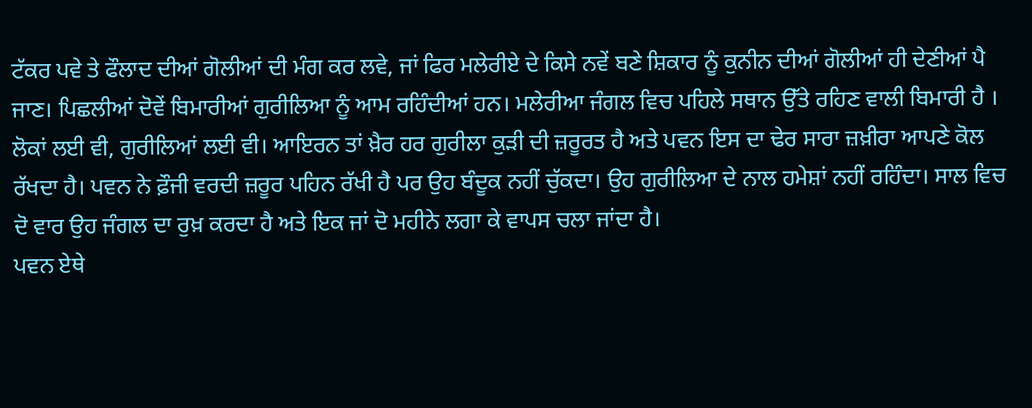ਟੱਕਰ ਪਵੇ ਤੇ ਫੌਲਾਦ ਦੀਆਂ ਗੋਲੀਆਂ ਦੀ ਮੰਗ ਕਰ ਲਵੇ, ਜਾਂ ਫਿਰ ਮਲੇਰੀਏ ਦੇ ਕਿਸੇ ਨਵੇਂ ਬਣੇ ਸ਼ਿਕਾਰ ਨੂੰ ਕੁਨੀਨ ਦੀਆਂ ਗੋਲੀਆਂ ਹੀ ਦੇਣੀਆਂ ਪੈ ਜਾਣ। ਪਿਛਲੀਆਂ ਦੋਵੇਂ ਬਿਮਾਰੀਆਂ ਗੁਰੀਲਿਆ ਨੂੰ ਆਮ ਰਹਿੰਦੀਆਂ ਹਨ। ਮਲੇਰੀਆ ਜੰਗਲ ਵਿਚ ਪਹਿਲੇ ਸਥਾਨ ਉੱਤੇ ਰਹਿਣ ਵਾਲੀ ਬਿਮਾਰੀ ਹੈ । ਲੋਕਾਂ ਲਈ ਵੀ, ਗੁਰੀਲਿਆਂ ਲਈ ਵੀ। ਆਇਰਨ ਤਾਂ ਖ਼ੈਰ ਹਰ ਗੁਰੀਲਾ ਕੁੜੀ ਦੀ ਜ਼ਰੂਰਤ ਹੈ ਅਤੇ ਪਵਨ ਇਸ ਦਾ ਢੇਰ ਸਾਰਾ ਜ਼ਖ਼ੀਰਾ ਆਪਣੇ ਕੋਲ ਰੱਖਦਾ ਹੈ। ਪਵਨ ਨੇ ਫ਼ੌਜੀ ਵਰਦੀ ਜ਼ਰੂਰ ਪਹਿਨ ਰੱਖੀ ਹੈ ਪਰ ਉਹ ਬੰਦੂਕ ਨਹੀਂ ਚੁੱਕਦਾ। ਉਹ ਗੁਰੀਲਿਆ ਦੇ ਨਾਲ ਹਮੇਸ਼ਾਂ ਨਹੀਂ ਰਹਿੰਦਾ। ਸਾਲ ਵਿਚ ਦੋ ਵਾਰ ਉਹ ਜੰਗਲ ਦਾ ਰੁਖ਼ ਕਰਦਾ ਹੈ ਅਤੇ ਇਕ ਜਾਂ ਦੋ ਮਹੀਨੇ ਲਗਾ ਕੇ ਵਾਪਸ ਚਲਾ ਜਾਂਦਾ ਹੈ।
ਪਵਨ ਏਥੇ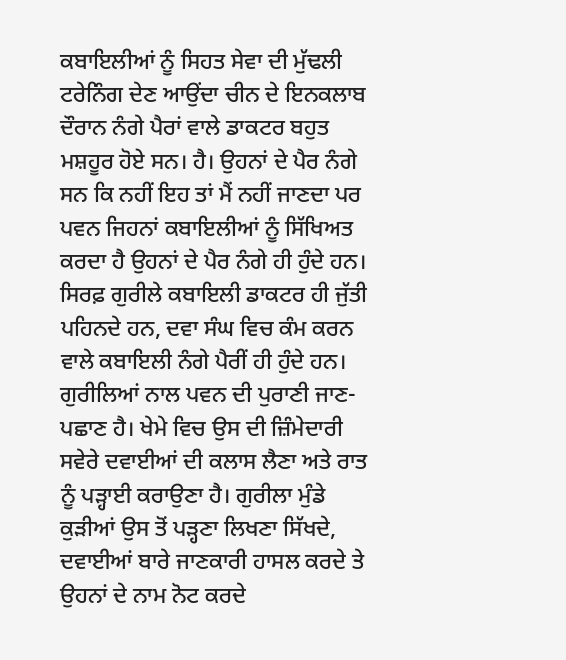ਕਬਾਇਲੀਆਂ ਨੂੰ ਸਿਹਤ ਸੇਵਾ ਦੀ ਮੁੱਢਲੀ ਟਰੇਨਿੰਗ ਦੇਣ ਆਉਂਦਾ ਚੀਨ ਦੇ ਇਨਕਲਾਬ ਦੌਰਾਨ ਨੰਗੇ ਪੈਰਾਂ ਵਾਲੇ ਡਾਕਟਰ ਬਹੁਤ ਮਸ਼ਹੂਰ ਹੋਏ ਸਨ। ਹੈ। ਉਹਨਾਂ ਦੇ ਪੈਰ ਨੰਗੇ ਸਨ ਕਿ ਨਹੀਂ ਇਹ ਤਾਂ ਮੈਂ ਨਹੀਂ ਜਾਣਦਾ ਪਰ ਪਵਨ ਜਿਹਨਾਂ ਕਬਾਇਲੀਆਂ ਨੂੰ ਸਿੱਖਿਅਤ ਕਰਦਾ ਹੈ ਉਹਨਾਂ ਦੇ ਪੈਰ ਨੰਗੇ ਹੀ ਹੁੰਦੇ ਹਨ। ਸਿਰਫ਼ ਗੁਰੀਲੇ ਕਬਾਇਲੀ ਡਾਕਟਰ ਹੀ ਜੁੱਤੀ ਪਹਿਨਦੇ ਹਨ, ਦਵਾ ਸੰਘ ਵਿਚ ਕੰਮ ਕਰਨ ਵਾਲੇ ਕਬਾਇਲੀ ਨੰਗੇ ਪੈਰੀਂ ਹੀ ਹੁੰਦੇ ਹਨ। ਗੁਰੀਲਿਆਂ ਨਾਲ ਪਵਨ ਦੀ ਪੁਰਾਣੀ ਜਾਣ-ਪਛਾਣ ਹੈ। ਖੇਮੇ ਵਿਚ ਉਸ ਦੀ ਜ਼ਿੰਮੇਦਾਰੀ ਸਵੇਰੇ ਦਵਾਈਆਂ ਦੀ ਕਲਾਸ ਲੈਣਾ ਅਤੇ ਰਾਤ ਨੂੰ ਪੜ੍ਹਾਈ ਕਰਾਉਣਾ ਹੈ। ਗੁਰੀਲਾ ਮੁੰਡੇ ਕੁੜੀਆਂ ਉਸ ਤੋਂ ਪੜ੍ਹਣਾ ਲਿਖਣਾ ਸਿੱਖਦੇ, ਦਵਾਈਆਂ ਬਾਰੇ ਜਾਣਕਾਰੀ ਹਾਸਲ ਕਰਦੇ ਤੇ ਉਹਨਾਂ ਦੇ ਨਾਮ ਨੋਟ ਕਰਦੇ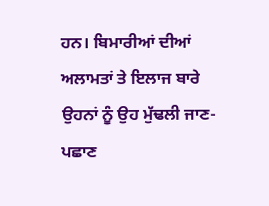ਹਨ। ਬਿਮਾਰੀਆਂ ਦੀਆਂ ਅਲਾਮਤਾਂ ਤੇ ਇਲਾਜ ਬਾਰੇ ਉਹਨਾਂ ਨੂੰ ਉਹ ਮੁੱਢਲੀ ਜਾਣ-ਪਛਾਣ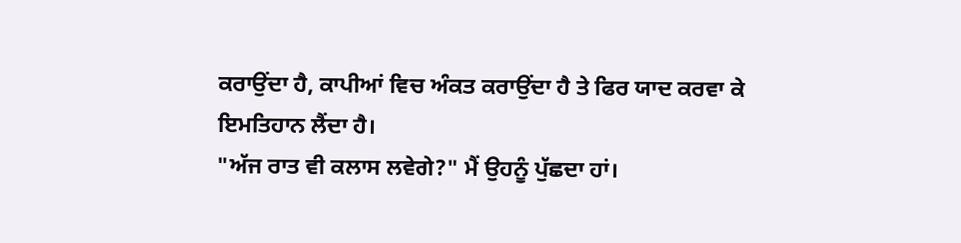ਕਰਾਉਂਦਾ ਹੈ, ਕਾਪੀਆਂ ਵਿਚ ਅੰਕਤ ਕਰਾਉਂਦਾ ਹੈ ਤੇ ਫਿਰ ਯਾਦ ਕਰਵਾ ਕੇ ਇਮਤਿਹਾਨ ਲੈਂਦਾ ਹੈ।
"ਅੱਜ ਰਾਤ ਵੀ ਕਲਾਸ ਲਵੇਗੇ?" ਮੈਂ ਉਹਨੂੰ ਪੁੱਛਦਾ ਹਾਂ।